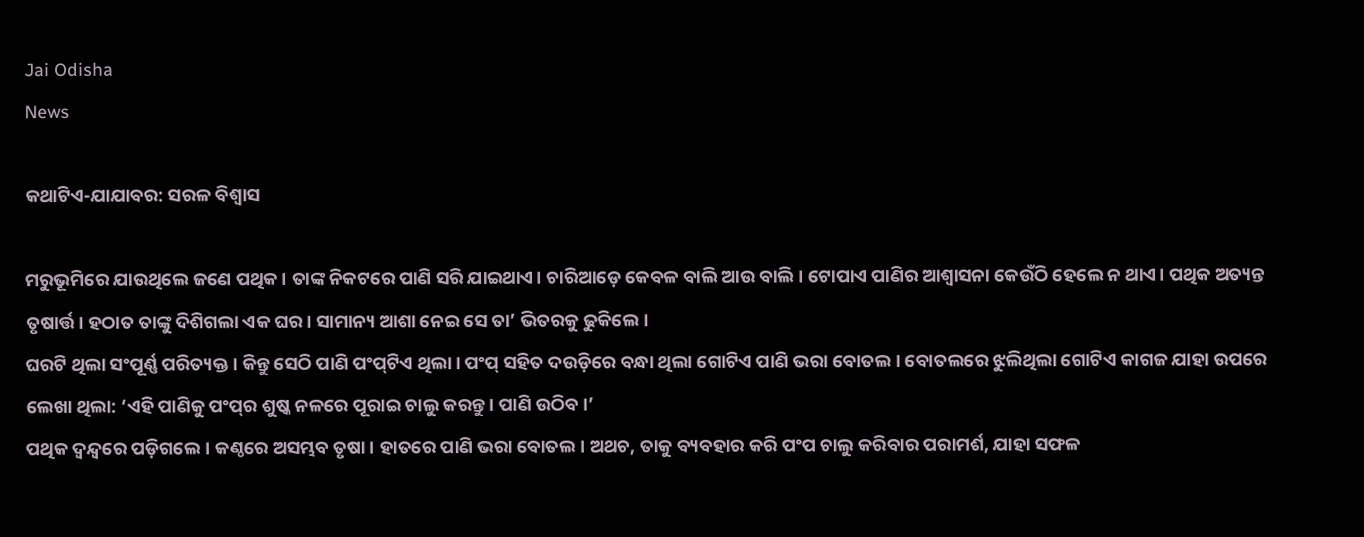Jai Odisha
News

କଥାଟିଏ-ଯାଯାବର: ସରଳ ବିଶ୍ବାସ

ମରୁଭୂମିରେ ଯାଉଥିଲେ ଜଣେ ପଥିକ। ତାଙ୍କ ନିକଟରେ ପାଣି ସରି ଯାଇଥାଏ। ଚାରିଆଡ଼େ କେବଳ ବାଲି ଆଉ ବାଲି। ଟୋପାଏ ପାଣିର ଆଶ୍ବାସନା କେଉଁଠି ହେଲେ ନ ଥାଏ। ପଥିକ ଅତ୍ୟନ୍ତ ତୃଷାର୍ତ୍ତ। ହଠାତ ତାଙ୍କୁ ଦିଶିଗଲା ଏକ ଘର। ସାମାନ୍ୟ ଆଶା ନେଇ ସେ ତା’ ଭିତରକୁ ଢୁକିଲେ।
ଘରଟି ଥିଲା ସଂପୂର୍ଣ୍ଣ ପରିତ୍ୟକ୍ତ। କିନ୍ତୁ ସେଠି ପାଣି ପଂପ୍‌ଟିଏ ଥିଲା। ପଂପ୍‌ ସହିତ ଦଉଡ଼ିରେ ବନ୍ଧା ଥିଲା ଗୋଟିଏ ପାଣି ଭରା ବୋତଲ। ବୋତଲରେ ଝୁଲିଥିଲା ଗୋଟିଏ କାଗଜ ଯାହା ଉପରେ ଲେଖା‌ ଥିଲା: ‘ଏହି ପାଣିକୁ ପଂପ୍‌ର ଶୁଷ୍କ ନଳରେ ପୂରାଇ ଚାଲୁ କରନ୍ତୁ। ପାଣି ଉଠିବ।’
ପଥିକ ଦ୍ବନ୍ଦ୍ବରେ ପଡ଼ିଗଲେ। କଣ୍ଠରେ ଅସମ୍ଭବ ତୃଷା। ହାତରେ ପାଣି ଭରା ବୋତଲ। ଅଥଚ, ତାକୁ ବ୍ୟବହାର କରି ପଂପ ଚାଲୁ କରିବାର ପରାମର୍ଶ, ଯାହା ସଫଳ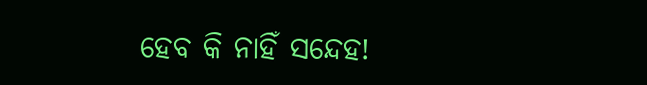ହେବ କି ନାହିଁ ସନ୍ଦେହ!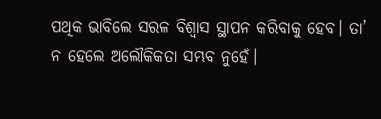ପଥିକ ଭାବିଲେ ସରଳ ବିଶ୍ବାସ ସ୍ଥାପନ କରିବାକୁ ହେବ। ତା’ ନ ହେଲେ ଅଲୌକିକତା ସମ୍ଭବ ନୁହେଁ।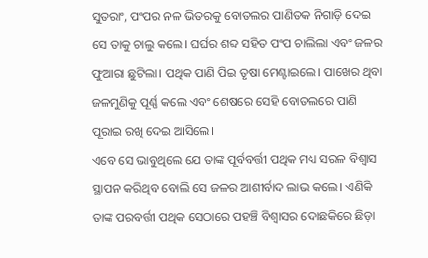ସୁତରାଂ, ପଂପର ନଳ ଭିତରକୁ ବୋତଲର ପାଣିତକ ନିଗାଡ଼ି ଦେଇ ସେ ତାକୁ ଚାଲୁ କଲେ। ଘର୍ଘର ଶବ୍ଦ ସହିତ ପଂପ ଚାଲିଲା ଏବଂ ଜଳର ଫୁଆରା ଛୁଟିଲା। ପଥିକ ପାଣି ପିଇ ତୃଷା ମେଣ୍ଟାଇଲେ। ପାଖ‌େର ଥିବା ଜଳମୁଣିକୁ ପୂର୍ଣ୍ଣ କଲେ ଏବଂ ଶେଷରେ ସେହି ବୋତଲରେ ପାଣି ପୂରାଇ ରଖି ଦେଇ ଆସିଲେ।
ଏବେ ସେ ଭାବୁଥିଲେ ଯେ ତାଙ୍କ ପୂର୍ବବର୍ତ୍ତୀ ପଥିକ ମଧ୍ୟ ସରଳ ବିଶ୍ବାସ ସ୍ଥାପନ କରିଥିବ ବୋଲି ସେ ଜଳର ଆଶୀର୍ବାଦ ଲାଭ କଲେ। ଏଣିକି ତାଙ୍କ ପରବର୍ତ୍ତୀ ପଥିକ ସେଠାରେ ପହଞ୍ଚି ବିଶ୍ବାସର ଦୋଛକିରେ ଛିଡ଼ା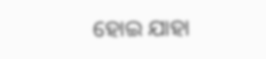ହୋଇ ଯାହା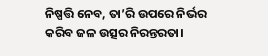ନିଷ୍ପତ୍ତି ନେବ, ତା’ରି ଉପରେ ନିର୍ଭର କରିବ ଜଳ ଉତ୍ସର ନିରନ୍ତରତା।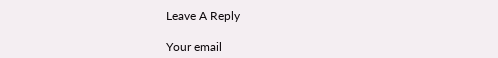Leave A Reply

Your email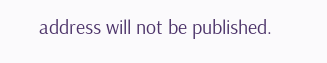address will not be published.